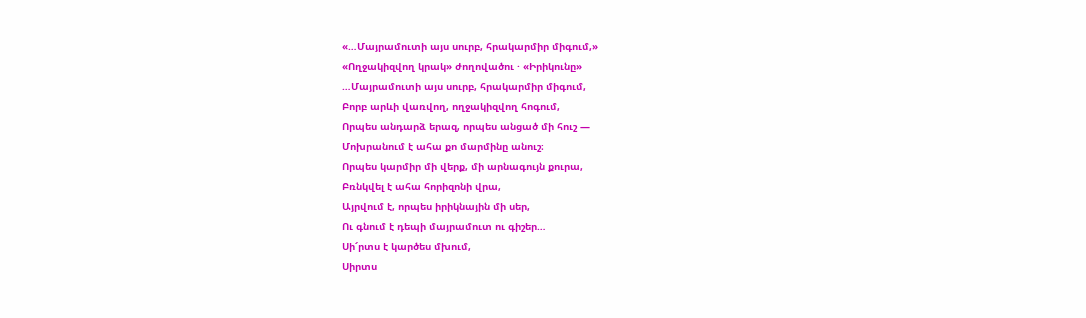«…Մայրամուտի այս սուրբ, հրակարմիր միգում,»
«Ողջակիզվող կրակ» ժողովածու · «Իրիկունը»
…Մայրամուտի այս սուրբ, հրակարմիր միգում,
Բորբ արևի վառվող, ողջակիզվող հոգում,
Որպես անդարձ երազ, որպես անցած մի հուշ —
Մոխրանում է ահա քո մարմինը անուշ։
Որպես կարմիր մի վերք, մի արնագույն քուրա,
Բռնկվել է ահա հորիզոնի վրա,
Այրվում է, որպես իրիկնային մի սեր,
Ու գնում է դեպի մայրամուտ ու գիշեր…
Սի՜րտս է կարծես մխում,
Սիրտս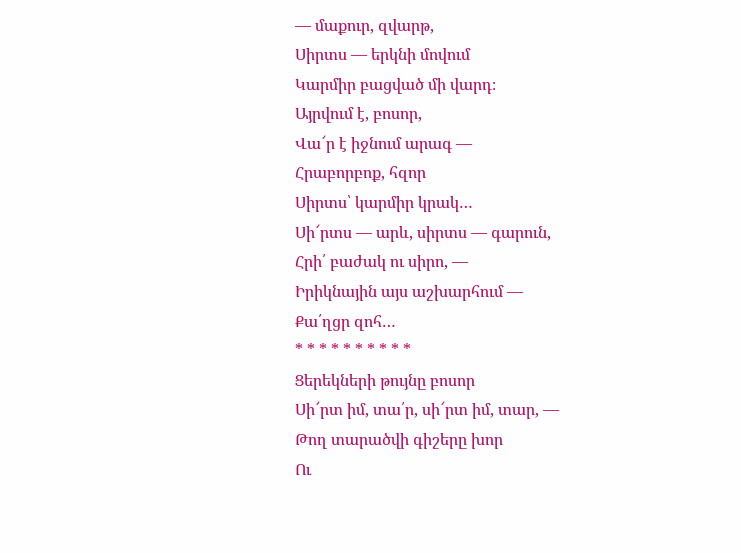— մաքուր, զվարթ,
Սիրտս — երկնի մովում
Կարմիր բացված մի վարդ։
Այրվում է, բոսոր,
Վա՜ր է իջնում արագ —
Հրաբորբոք, հզոր
Սիրտս՝ կարմիր կրակ…
Սի՜րտս — արև, սիրտս — գարուն,
Հրի՛ բաժակ ու սիրո, —
Իրիկնային այս աշխարհում —
Քա՛ղցր զոհ…
* * * * * * * * * *
Ցերեկների թույնը բոսոր
Սի՜րտ իմ, տա՛ր, սի՜րտ իմ, տար, —
Թող տարածվի գիշերը խոր
Ու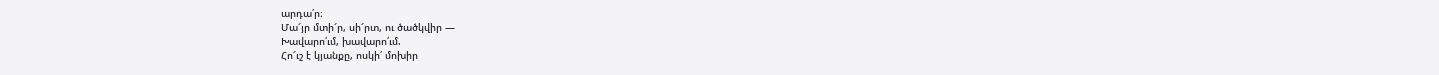արդա՛ր։
Մա՜յր մտի՜ր, սի՜րտ, ու ծածկվիր —
Խավարո՛ւմ, խավարո՛ւմ.
Հո՜ւշ է կյանքը, ոսկի՛ մոխիր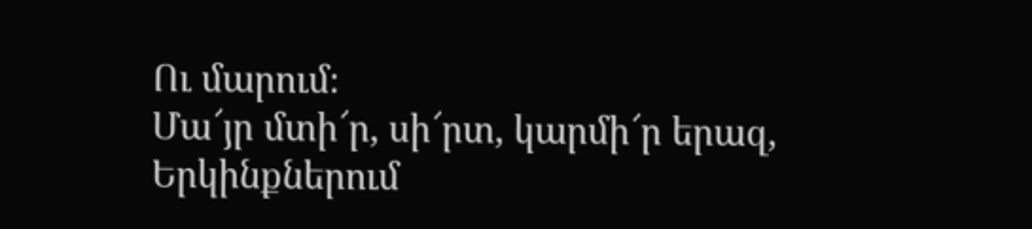Ու մարում։
Մա՜յր մտի՜ր, սի՜րտ, կարմի՜ր երազ,
Երկինքներում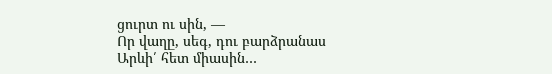ցուրտ ու սին, —
Որ վաղը, սեգ, դու բարձրանաս
Արևի՛ հետ միասին…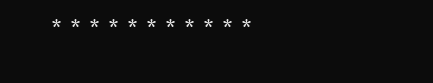* * * * * * * * * * *